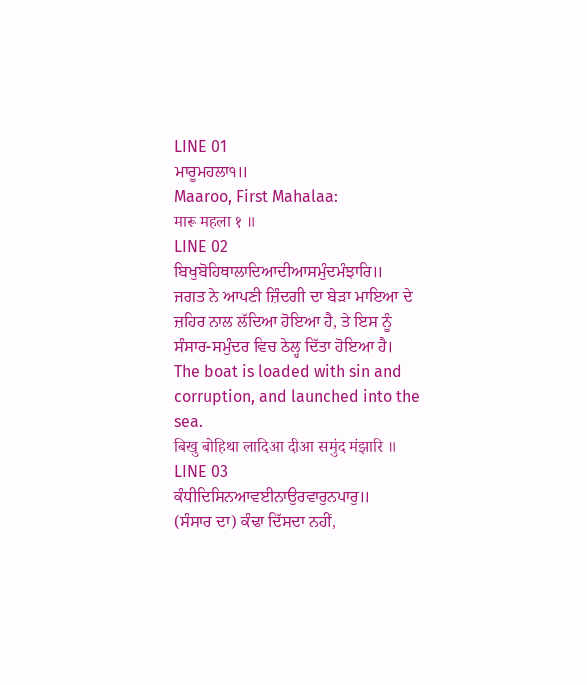LINE 01
ਮਾਰੂਮਹਲਾ੧॥
Maaroo, First Mahalaa:
मारू महला १ ॥
LINE 02
ਬਿਖੁਬੋਹਿਥਾਲਾਦਿਆਦੀਆਸਮੁੰਦਮੰਝਾਰਿ॥
ਜਗਤ ਨੇ ਆਪਣੀ ਜ਼ਿੰਦਗੀ ਦਾ ਬੇੜਾ ਮਾਇਆ ਦੇ ਜ਼ਹਿਰ ਨਾਲ ਲੱਦਿਆ ਹੋਇਆ ਹੈ, ਤੇ ਇਸ ਨੂੰ ਸੰਸਾਰ-ਸਮੁੰਦਰ ਵਿਚ ਠੇਲ੍ਹ ਦਿੱਤਾ ਹੋਇਆ ਹੈ।
The boat is loaded with sin and corruption, and launched into the sea.
बिखु बोहिथा लादिआ दीआ समुंद मंझारि ॥
LINE 03
ਕੰਧੀਦਿਸਿਨਆਵਈਨਾਉਰਵਾਰੁਨਪਾਰੁ॥
(ਸੰਸਾਰ ਦਾ) ਕੰਢਾ ਦਿੱਸਦਾ ਨਹੀਂ,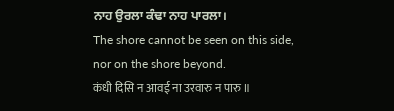ਨਾਹ ਉਰਲਾ ਕੰਢਾ ਨਾਹ ਪਾਰਲਾ।
The shore cannot be seen on this side, nor on the shore beyond.
कंधी दिसि न आवई ना उरवारु न पारु ॥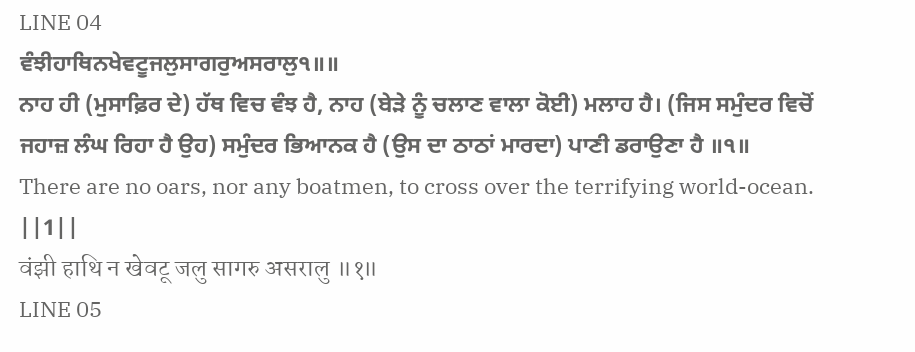LINE 04
ਵੰਝੀਹਾਥਿਨਖੇਵਟੂਜਲੁਸਾਗਰੁਅਸਰਾਲੁ੧॥॥
ਨਾਹ ਹੀ (ਮੁਸਾਫ਼ਿਰ ਦੇ) ਹੱਥ ਵਿਚ ਵੰਝ ਹੈ, ਨਾਹ (ਬੇੜੇ ਨੂੰ ਚਲਾਣ ਵਾਲਾ ਕੋਈ) ਮਲਾਹ ਹੈ। (ਜਿਸ ਸਮੁੰਦਰ ਵਿਚੋਂ ਜਹਾਜ਼ ਲੰਘ ਰਿਹਾ ਹੈ ਉਹ) ਸਮੁੰਦਰ ਭਿਆਨਕ ਹੈ (ਉਸ ਦਾ ਠਾਠਾਂ ਮਾਰਦਾ) ਪਾਣੀ ਡਰਾਉਣਾ ਹੈ ॥੧॥
There are no oars, nor any boatmen, to cross over the terrifying world-ocean. ||1||
वंझी हाथि न खेवटू जलु सागरु असरालु ॥१॥
LINE 05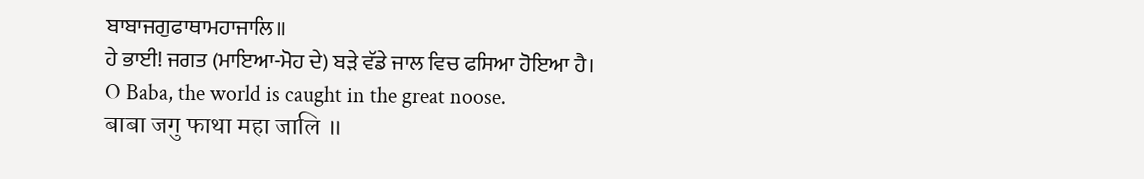ਬਾਬਾਜਗੁਫਾਥਾਮਹਾਜਾਲਿ॥
ਹੇ ਭਾਈ! ਜਗਤ (ਮਾਇਆ-ਮੋਹ ਦੇ) ਬੜੇ ਵੱਡੇ ਜਾਲ ਵਿਚ ਫਸਿਆ ਹੋਇਆ ਹੈ।
O Baba, the world is caught in the great noose.
बाबा जगु फाथा महा जालि ॥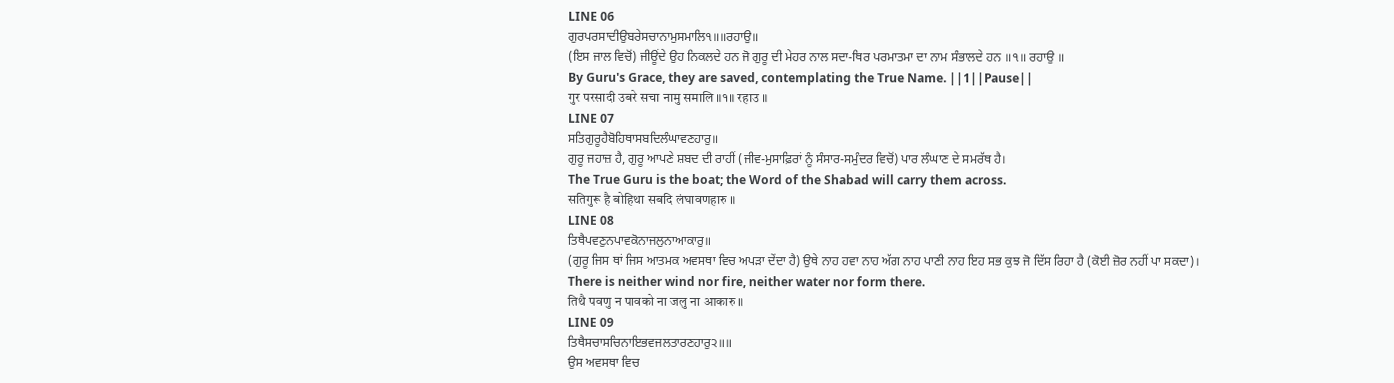LINE 06
ਗੁਰਪਰਸਾਦੀਉਬਰੇਸਚਾਨਾਮੁਸਮਾਲਿ੧॥॥ਰਹਾਉ॥
(ਇਸ ਜਾਲ ਵਿਚੋਂ) ਜੀਊਂਦੇ ਉਹ ਨਿਕਲਦੇ ਹਨ ਜੋ ਗੁਰੂ ਦੀ ਮੇਹਰ ਨਾਲ ਸਦਾ-ਥਿਰ ਪਰਮਾਤਮਾ ਦਾ ਨਾਮ ਸੰਭਾਲਦੇ ਹਨ ॥੧॥ ਰਹਾਉ ॥
By Guru's Grace, they are saved, contemplating the True Name. ||1||Pause||
गुर परसादी उबरे सचा नामु समालि ॥१॥ रहाउ ॥
LINE 07
ਸਤਿਗੁਰੂਹੈਬੋਹਿਥਾਸਬਦਿਲੰਘਾਵਣਹਾਰੁ॥
ਗੁਰੂ ਜਹਾਜ਼ ਹੈ, ਗੁਰੂ ਆਪਣੇ ਸ਼ਬਦ ਦੀ ਰਾਹੀਂ (ਜੀਵ-ਮੁਸਾਫ਼ਿਰਾਂ ਨੂੰ ਸੰਸਾਰ-ਸਮੁੰਦਰ ਵਿਚੋਂ) ਪਾਰ ਲੰਘਾਣ ਦੇ ਸਮਰੱਥ ਹੈ।
The True Guru is the boat; the Word of the Shabad will carry them across.
सतिगुरू है बोहिथा सबदि लंघावणहारु ॥
LINE 08
ਤਿਥੈਪਵਣੁਨਪਾਵਕੋਨਾਜਲੁਨਾਆਕਾਰੁ॥
(ਗੁਰੂ ਜਿਸ ਥਾਂ ਜਿਸ ਆਤਮਕ ਅਵਸਥਾ ਵਿਚ ਅਪੜਾ ਦੇਂਦਾ ਹੈ) ਉਥੇ ਨਾਹ ਹਵਾ ਨਾਹ ਅੱਗ ਨਾਹ ਪਾਣੀ ਨਾਹ ਇਹ ਸਭ ਕੁਝ ਜੋ ਦਿੱਸ ਰਿਹਾ ਹੈ (ਕੋਈ ਜ਼ੋਰ ਨਹੀਂ ਪਾ ਸਕਦਾ)।
There is neither wind nor fire, neither water nor form there.
तिथै पवणु न पावको ना जलु ना आकारु ॥
LINE 09
ਤਿਥੈਸਚਾਸਚਿਨਾਇਭਵਜਲਤਾਰਣਹਾਰੁ੨॥॥
ਉਸ ਅਵਸਥਾ ਵਿਚ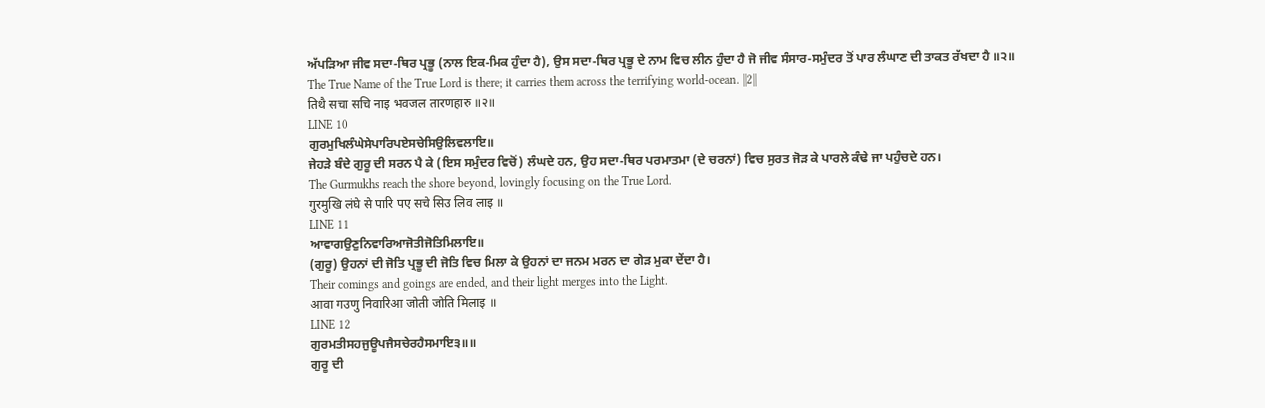ਅੱਪੜਿਆ ਜੀਵ ਸਦਾ-ਥਿਰ ਪ੍ਰਭੂ (ਨਾਲ ਇਕ-ਮਿਕ ਹੁੰਦਾ ਹੈ), ਉਸ ਸਦਾ-ਥਿਰ ਪ੍ਰਭੂ ਦੇ ਨਾਮ ਵਿਚ ਲੀਨ ਹੁੰਦਾ ਹੈ ਜੋ ਜੀਵ ਸੰਸਾਰ-ਸਮੁੰਦਰ ਤੋਂ ਪਾਰ ਲੰਘਾਣ ਦੀ ਤਾਕਤ ਰੱਖਦਾ ਹੈ ॥੨॥
The True Name of the True Lord is there; it carries them across the terrifying world-ocean. ||2||
तिथै सचा सचि नाइ भवजल तारणहारु ॥२॥
LINE 10
ਗੁਰਮੁਖਿਲੰਘੇਸੇਪਾਰਿਪਏਸਚੇਸਿਉਲਿਵਲਾਇ॥
ਜੇਹੜੇ ਬੰਦੇ ਗੁਰੂ ਦੀ ਸਰਨ ਪੈ ਕੇ (ਇਸ ਸਮੁੰਦਰ ਵਿਚੋਂ) ਲੰਘਦੇ ਹਨ, ਉਹ ਸਦਾ-ਥਿਰ ਪਰਮਾਤਮਾ (ਦੇ ਚਰਨਾਂ) ਵਿਚ ਸੁਰਤ ਜੋੜ ਕੇ ਪਾਰਲੇ ਕੰਢੇ ਜਾ ਪਹੁੰਚਦੇ ਹਨ।
The Gurmukhs reach the shore beyond, lovingly focusing on the True Lord.
गुरमुखि लंघे से पारि पए सचे सिउ लिव लाइ ॥
LINE 11
ਆਵਾਗਉਣੁਨਿਵਾਰਿਆਜੋਤੀਜੋਤਿਮਿਲਾਇ॥
(ਗੁਰੂ) ਉਹਨਾਂ ਦੀ ਜੋਤਿ ਪ੍ਰਭੂ ਦੀ ਜੋਤਿ ਵਿਚ ਮਿਲਾ ਕੇ ਉਹਨਾਂ ਦਾ ਜਨਮ ਮਰਨ ਦਾ ਗੇੜ ਮੁਕਾ ਦੇਂਦਾ ਹੈ।
Their comings and goings are ended, and their light merges into the Light.
आवा गउणु निवारिआ जोती जोति मिलाइ ॥
LINE 12
ਗੁਰਮਤੀਸਹਜੁਊਪਜੈਸਚੇਰਹੈਸਮਾਇ੩॥॥
ਗੁਰੂ ਦੀ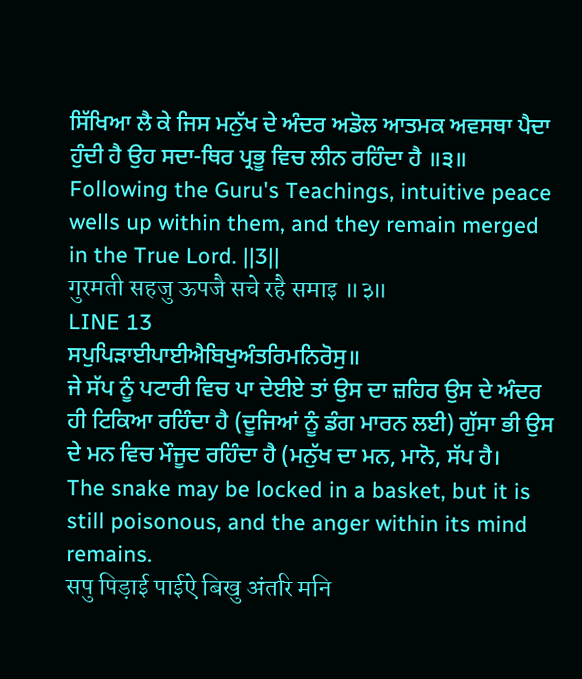ਸਿੱਖਿਆ ਲੈ ਕੇ ਜਿਸ ਮਨੁੱਖ ਦੇ ਅੰਦਰ ਅਡੋਲ ਆਤਮਕ ਅਵਸਥਾ ਪੈਦਾ ਹੁੰਦੀ ਹੈ ਉਹ ਸਦਾ-ਥਿਰ ਪ੍ਰਭੂ ਵਿਚ ਲੀਨ ਰਹਿੰਦਾ ਹੈ ॥੩॥
Following the Guru's Teachings, intuitive peace wells up within them, and they remain merged in the True Lord. ||3||
गुरमती सहजु ऊपजै सचे रहै समाइ ॥३॥
LINE 13
ਸਪੁਪਿੜਾਈਪਾਈਐਬਿਖੁਅੰਤਰਿਮਨਿਰੋਸੁ॥
ਜੇ ਸੱਪ ਨੂੰ ਪਟਾਰੀ ਵਿਚ ਪਾ ਦੇਈਏ ਤਾਂ ਉਸ ਦਾ ਜ਼ਹਿਰ ਉਸ ਦੇ ਅੰਦਰ ਹੀ ਟਿਕਿਆ ਰਹਿੰਦਾ ਹੈ (ਦੂਜਿਆਂ ਨੂੰ ਡੰਗ ਮਾਰਨ ਲਈ) ਗੁੱਸਾ ਭੀ ਉਸ ਦੇ ਮਨ ਵਿਚ ਮੌਜੂਦ ਰਹਿੰਦਾ ਹੈ (ਮਨੁੱਖ ਦਾ ਮਨ, ਮਾਨੋ, ਸੱਪ ਹੈ।
The snake may be locked in a basket, but it is still poisonous, and the anger within its mind remains.
सपु पिड़ाई पाईऐ बिखु अंतरि मनि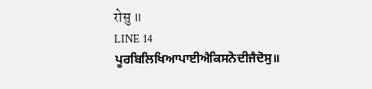रोसु ॥
LINE 14
ਪੂਰਬਿਲਿਖਿਆਪਾਈਐਕਿਸਨੋਦੀਜੈਦੋਸੁ॥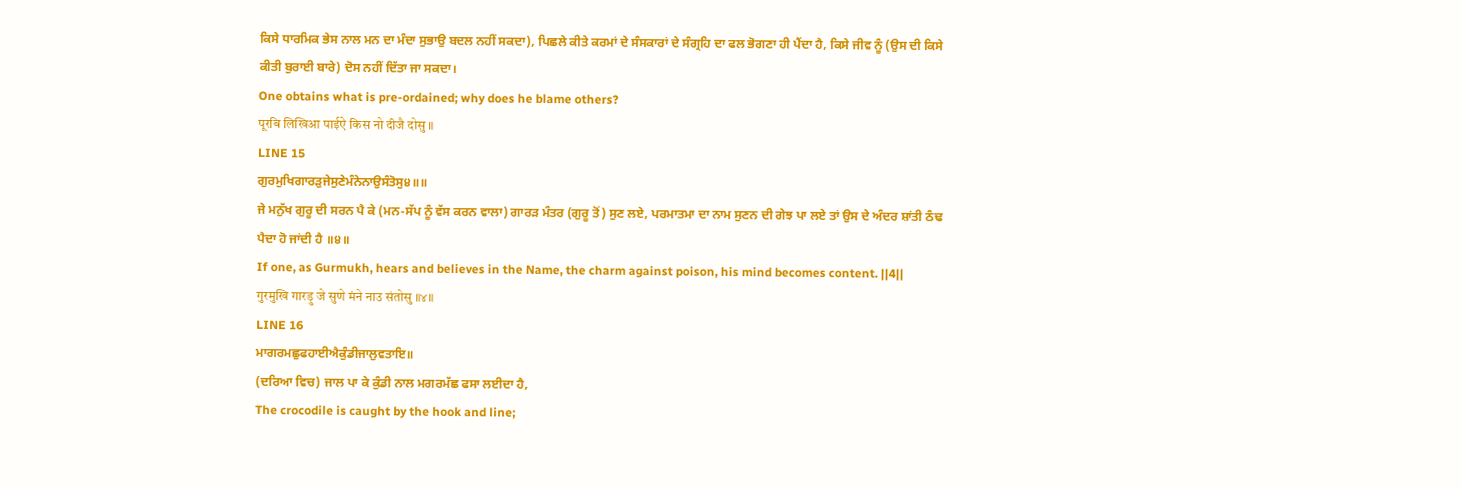ਕਿਸੇ ਧਾਰਮਿਕ ਭੇਸ ਨਾਲ ਮਨ ਦਾ ਮੰਦਾ ਸੁਭਾਉ ਬਦਲ ਨਹੀਂ ਸਕਦਾ), ਪਿਛਲੇ ਕੀਤੇ ਕਰਮਾਂ ਦੇ ਸੰਸਕਾਰਾਂ ਦੇ ਸੰਗ੍ਰਹਿ ਦਾ ਫਲ ਭੋਗਣਾ ਹੀ ਪੈਂਦਾ ਹੈ, ਕਿਸੇ ਜੀਵ ਨੂੰ (ਉਸ ਦੀ ਕਿਸੇ ਕੀਤੀ ਬੁਰਾਈ ਬਾਰੇ) ਦੋਸ ਨਹੀਂ ਦਿੱਤਾ ਜਾ ਸਕਦਾ।
One obtains what is pre-ordained; why does he blame others?
पूरबि लिखिआ पाईऐ किस नो दीजै दोसु ॥
LINE 15
ਗੁਰਮੁਖਿਗਾਰੜੁਜੇਸੁਣੇਮੰਨੇਨਾਉਸੰਤੋਸੁ੪॥॥
ਜੇ ਮਨੁੱਖ ਗੁਰੂ ਦੀ ਸਰਨ ਪੈ ਕੇ (ਮਨ-ਸੱਪ ਨੂੰ ਵੱਸ ਕਰਨ ਵਾਲਾ) ਗਾਰੜ ਮੰਤਰ (ਗੁਰੂ ਤੋਂ) ਸੁਣ ਲਏ, ਪਰਮਾਤਮਾ ਦਾ ਨਾਮ ਸੁਣਨ ਦੀ ਗੇਝ ਪਾ ਲਏ ਤਾਂ ਉਸ ਦੇ ਅੰਦਰ ਸ਼ਾਂਤੀ ਠੰਢ ਪੈਦਾ ਹੋ ਜਾਂਦੀ ਹੈ ॥੪॥
If one, as Gurmukh, hears and believes in the Name, the charm against poison, his mind becomes content. ||4||
गुरमुखि गारड़ु जे सुणे मंने नाउ संतोसु ॥४॥
LINE 16
ਮਾਗਰਮਛੁਫਹਾਈਐਕੁੰਡੀਜਾਲੁਵਤਾਇ॥
(ਦਰਿਆ ਵਿਚ) ਜਾਲ ਪਾ ਕੇ ਕੁੰਡੀ ਨਾਲ ਮਗਰਮੱਛ ਫਸਾ ਲਈਦਾ ਹੈ,
The crocodile is caught by the hook and line;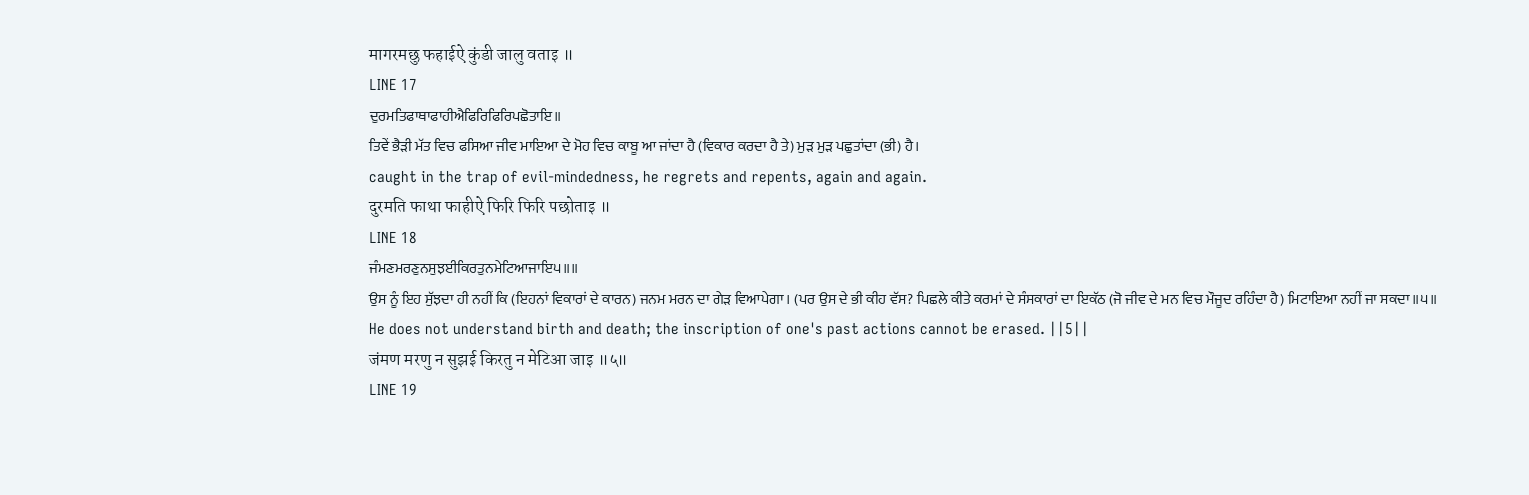मागरमछु फहाईऐ कुंडी जालु वताइ ॥
LINE 17
ਦੁਰਮਤਿਫਾਥਾਫਾਹੀਐਫਿਰਿਫਿਰਿਪਛੋਤਾਇ॥
ਤਿਵੇਂ ਭੈੜੀ ਮੱਤ ਵਿਚ ਫਸਿਆ ਜੀਵ ਮਾਇਆ ਦੇ ਮੋਹ ਵਿਚ ਕਾਬੂ ਆ ਜਾਂਦਾ ਹੈ (ਵਿਕਾਰ ਕਰਦਾ ਹੈ ਤੇ) ਮੁੜ ਮੁੜ ਪਛੁਤਾਂਦਾ (ਭੀ) ਹੈ।
caught in the trap of evil-mindedness, he regrets and repents, again and again.
दुरमति फाथा फाहीऐ फिरि फिरि पछोताइ ॥
LINE 18
ਜੰਮਣਮਰਣੁਨਸੁਝਈਕਿਰਤੁਨਮੇਟਿਆਜਾਇ੫॥॥
ਉਸ ਨੂੰ ਇਹ ਸੁੱਝਦਾ ਹੀ ਨਹੀਂ ਕਿ (ਇਹਨਾਂ ਵਿਕਾਰਾਂ ਦੇ ਕਾਰਨ) ਜਨਮ ਮਰਨ ਦਾ ਗੇੜ ਵਿਆਪੇਗਾ। (ਪਰ ਉਸ ਦੇ ਭੀ ਕੀਹ ਵੱਸ? ਪਿਛਲੇ ਕੀਤੇ ਕਰਮਾਂ ਦੇ ਸੰਸਕਾਰਾਂ ਦਾ ਇਕੱਠ (ਜੋ ਜੀਵ ਦੇ ਮਨ ਵਿਚ ਮੌਜੂਦ ਰਹਿੰਦਾ ਹੈ) ਮਿਟਾਇਆ ਨਹੀਂ ਜਾ ਸਕਦਾ ॥੫॥
He does not understand birth and death; the inscription of one's past actions cannot be erased. ||5||
जंमण मरणु न सुझई किरतु न मेटिआ जाइ ॥५॥
LINE 19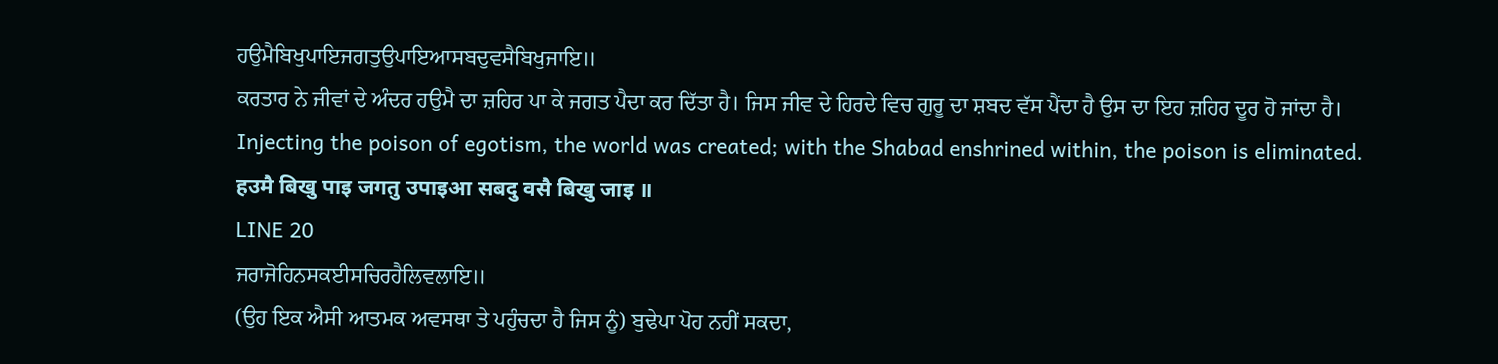ਹਉਮੈਬਿਖੁਪਾਇਜਗਤੁਉਪਾਇਆਸਬਦੁਵਸੈਬਿਖੁਜਾਇ॥
ਕਰਤਾਰ ਨੇ ਜੀਵਾਂ ਦੇ ਅੰਦਰ ਹਉਮੈ ਦਾ ਜ਼ਹਿਰ ਪਾ ਕੇ ਜਗਤ ਪੈਦਾ ਕਰ ਦਿੱਤਾ ਹੈ। ਜਿਸ ਜੀਵ ਦੇ ਹਿਰਦੇ ਵਿਚ ਗੁਰੂ ਦਾ ਸ਼ਬਦ ਵੱਸ ਪੈਂਦਾ ਹੈ ਉਸ ਦਾ ਇਹ ਜ਼ਹਿਰ ਦੂਰ ਹੋ ਜਾਂਦਾ ਹੈ।
Injecting the poison of egotism, the world was created; with the Shabad enshrined within, the poison is eliminated.
हउमै बिखु पाइ जगतु उपाइआ सबदु वसै बिखु जाइ ॥
LINE 20
ਜਰਾਜੋਹਿਨਸਕਈਸਚਿਰਹੈਲਿਵਲਾਇ॥
(ਉਹ ਇਕ ਐਸੀ ਆਤਮਕ ਅਵਸਥਾ ਤੇ ਪਹੁੰਚਦਾ ਹੈ ਜਿਸ ਨੂੰ) ਬੁਢੇਪਾ ਪੋਹ ਨਹੀਂ ਸਕਦਾ,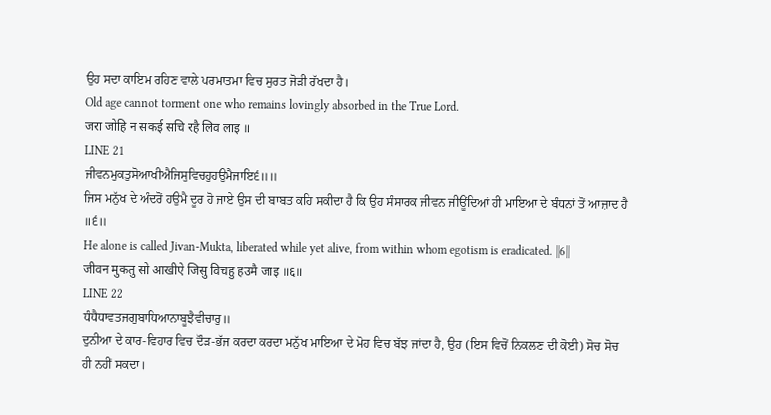ਉਹ ਸਦਾ ਕਾਇਮ ਰਹਿਣ ਵਾਲੇ ਪਰਮਾਤਮਾ ਵਿਚ ਸੁਰਤ ਜੋੜੀ ਰੱਖਦਾ ਹੈ।
Old age cannot torment one who remains lovingly absorbed in the True Lord.
जरा जोहि न सकई सचि रहै लिव लाइ ॥
LINE 21
ਜੀਵਨਮੁਕਤੁਸੋਆਖੀਐਜਿਸੁਵਿਚਹੁਹਉਮੈਜਾਇ੬॥॥
ਜਿਸ ਮਨੁੱਖ ਦੇ ਅੰਦਰੋਂ ਹਉਮੈ ਦੂਰ ਹੋ ਜਾਏ ਉਸ ਦੀ ਬਾਬਤ ਕਹਿ ਸਕੀਦਾ ਹੈ ਕਿ ਉਹ ਸੰਸਾਰਕ ਜੀਵਨ ਜੀਊਂਦਿਆਂ ਹੀ ਮਾਇਆ ਦੇ ਬੰਧਨਾਂ ਤੋਂ ਆਜ਼ਾਦ ਹੈ ॥੬॥
He alone is called Jivan-Mukta, liberated while yet alive, from within whom egotism is eradicated. ||6||
जीवन मुकतु सो आखीऐ जिसु विचहु हउमै जाइ ॥६॥
LINE 22
ਧੰਧੈਧਾਵਤਜਗੁਬਾਧਿਆਨਾਬੂਝੈਵੀਚਾਰੁ॥
ਦੁਨੀਆ ਦੇ ਕਾਰ-ਵਿਹਾਰ ਵਿਚ ਦੌੜ-ਭੱਜ ਕਰਦਾ ਕਰਦਾ ਮਨੁੱਖ ਮਾਇਆ ਦੇ ਮੋਹ ਵਿਚ ਬੱਝ ਜਾਂਦਾ ਹੈ, ਉਹ (ਇਸ ਵਿਚੋਂ ਨਿਕਲਣ ਦੀ ਕੋਈ) ਸੋਚ ਸੋਚ ਹੀ ਨਹੀਂ ਸਕਦਾ।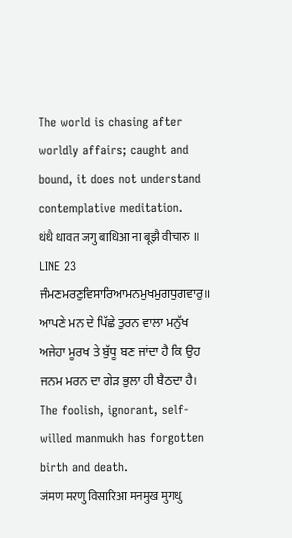The world is chasing after worldly affairs; caught and bound, it does not understand contemplative meditation.
धंधै धावत जगु बाधिआ ना बूझै वीचारु ॥
LINE 23
ਜੰਮਣਮਰਣੁਵਿਸਾਰਿਆਮਨਮੁਖਮੁਗਧੁਗਵਾਰੁ॥
ਆਪਣੇ ਮਨ ਦੇ ਪਿੱਛੇ ਤੁਰਨ ਵਾਲਾ ਮਨੁੱਖ ਅਜੇਹਾ ਮੂਰਖ ਤੇ ਬੁੱਧੂ ਬਣ ਜਾਂਦਾ ਹੈ ਕਿ ਉਹ ਜਨਮ ਮਰਨ ਦਾ ਗੇੜ ਭੁਲਾ ਹੀ ਬੈਠਦਾ ਹੈ।
The foolish, ignorant, self-willed manmukh has forgotten birth and death.
जंमण मरणु विसारिआ मनमुख मुगधु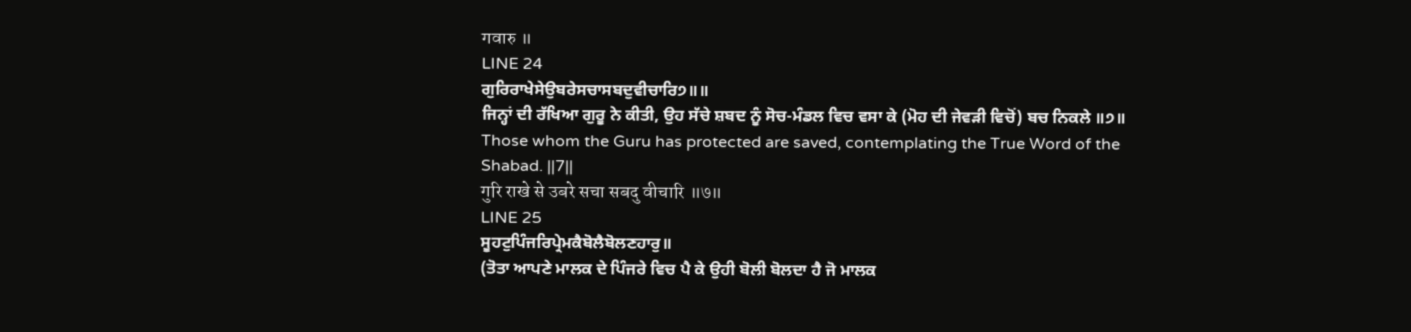गवारु ॥
LINE 24
ਗੁਰਿਰਾਖੇਸੇਉਬਰੇਸਚਾਸਬਦੁਵੀਚਾਰਿ੭॥॥
ਜਿਨ੍ਹਾਂ ਦੀ ਰੱਖਿਆ ਗੁਰੂ ਨੇ ਕੀਤੀ, ਉਹ ਸੱਚੇ ਸ਼ਬਦ ਨੂੰ ਸੋਚ-ਮੰਡਲ ਵਿਚ ਵਸਾ ਕੇ (ਮੋਹ ਦੀ ਜੇਵੜੀ ਵਿਚੋਂ) ਬਚ ਨਿਕਲੇ ॥੭॥
Those whom the Guru has protected are saved, contemplating the True Word of the Shabad. ||7||
गुरि राखे से उबरे सचा सबदु वीचारि ॥७॥
LINE 25
ਸੂਹਟੁਪਿੰਜਰਿਪ੍ਰੇਮਕੈਬੋਲੈਬੋਲਣਹਾਰੁ॥
(ਤੋਤਾ ਆਪਣੇ ਮਾਲਕ ਦੇ ਪਿੰਜਰੇ ਵਿਚ ਪੈ ਕੇ ਉਹੀ ਬੋਲੀ ਬੋਲਦਾ ਹੈ ਜੋ ਮਾਲਕ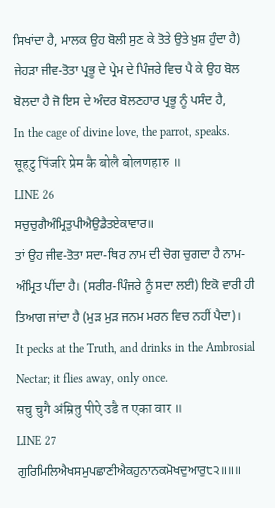ਸਿਖਾਂਦਾ ਹੈ, ਮਾਲਕ ਉਹ ਬੋਲੀ ਸੁਣ ਕੇ ਤੋਤੇ ਉਤੇ ਖ਼ੁਸ਼ ਹੁੰਦਾ ਹੈ) ਜੇਹੜਾ ਜੀਵ-ਤੋਤਾ ਪ੍ਰਭੂ ਦੇ ਪ੍ਰੇਮ ਦੇ ਪਿੰਜਰੇ ਵਿਚ ਪੈ ਕੇ ਉਹ ਬੋਲ ਬੋਲਦਾ ਹੈ ਜੋ ਇਸ ਦੇ ਅੰਦਰ ਬੋਲਣਹਾਰ ਪ੍ਰਭੂ ਨੂੰ ਪਸੰਦ ਹੈ,
In the cage of divine love, the parrot, speaks.
सूहटु पिंजरि प्रेम कै बोलै बोलणहारु ॥
LINE 26
ਸਚੁਚੁਗੈਅੰਮ੍ਰਿਤੁਪੀਐਉਡੈਤਏਕਾਵਾਰ॥
ਤਾਂ ਉਹ ਜੀਵ-ਤੋਤਾ ਸਦਾ-ਥਿਰ ਨਾਮ ਦੀ ਚੋਗ ਚੁਗਦਾ ਹੈ ਨਾਮ-ਅੰਮ੍ਰਿਤ ਪੀਂਦਾ ਹੈ। (ਸਰੀਰ-ਪਿੰਜਰੇ ਨੂੰ ਸਦਾ ਲਈ) ਇਕੋ ਵਾਰੀ ਹੀ ਤਿਆਗ ਜਾਂਦਾ ਹੈ (ਮੁੜ ਮੁੜ ਜਨਮ ਮਰਨ ਵਿਚ ਨਹੀਂ ਪੈਦਾ)।
It pecks at the Truth, and drinks in the Ambrosial Nectar; it flies away, only once.
सचु चुगै अंम्रितु पीऐ उडै त एका वार ॥
LINE 27
ਗੁਰਿਮਿਲਿਐਖਸਮੁਪਛਾਣੀਐਕਹੁਨਾਨਕਮੋਖਦੁਆਰੁ੮੨॥॥॥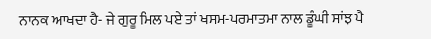ਨਾਨਕ ਆਖਦਾ ਹੈ- ਜੇ ਗੁਰੂ ਮਿਲ ਪਏ ਤਾਂ ਖਸਮ-ਪਰਮਾਤਮਾ ਨਾਲ ਡੂੰਘੀ ਸਾਂਝ ਪੈ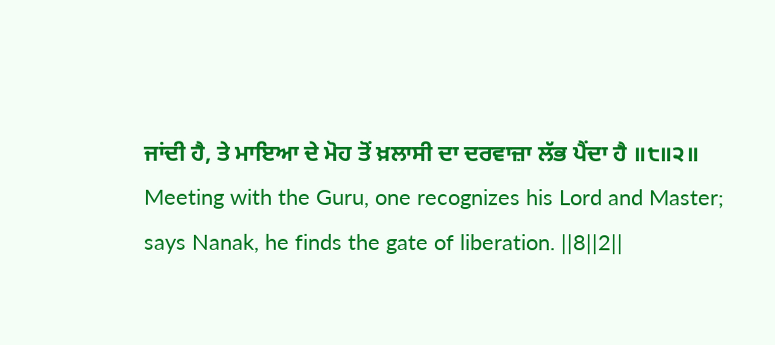ਜਾਂਦੀ ਹੈ, ਤੇ ਮਾਇਆ ਦੇ ਮੋਹ ਤੋਂ ਖ਼ਲਾਸੀ ਦਾ ਦਰਵਾਜ਼ਾ ਲੱਭ ਪੈਂਦਾ ਹੈ ॥੮॥੨॥
Meeting with the Guru, one recognizes his Lord and Master; says Nanak, he finds the gate of liberation. ||8||2||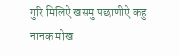गुरि मिलिऐ खसमु पछाणीऐ कहु नानक मोख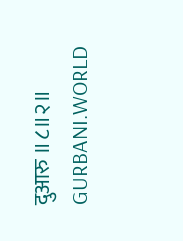दुआरु ॥८॥२॥
GURBANI.WORLD